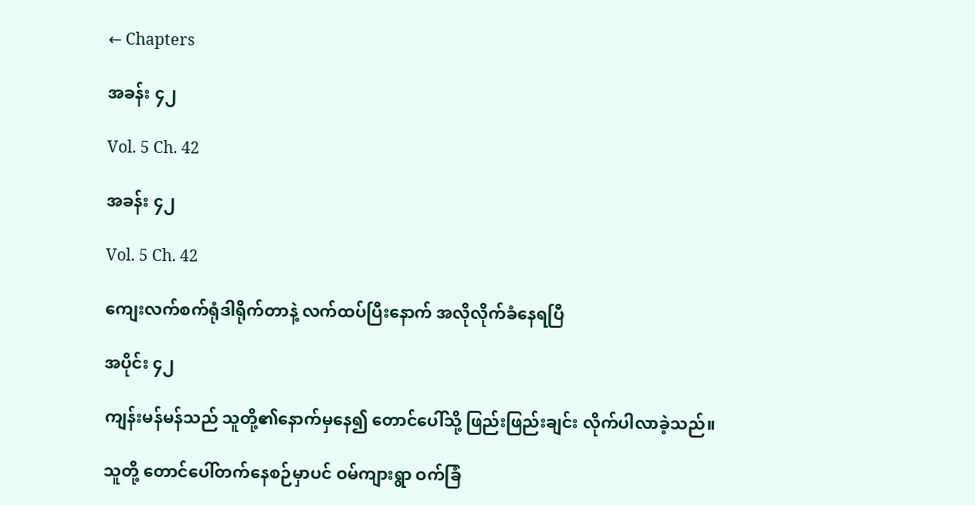← Chapters

အခန်း ၄၂

Vol. 5 Ch. 42

အခန်း ၄၂

Vol. 5 Ch. 42

ကျေးလက်စက်ရုံဒါရိုက်တာနဲ့ လက်ထပ်ပြီးနောက် အလိုလိုက်ခံနေရပြီ

အပိုင်း ၄၂

ကျန်းမန်မန်သည် သူတို့၏နောက်မှနေ၍ တောင်ပေါ်သို့ ဖြည်းဖြည်းချင်း လိုက်ပါလာခဲ့သည်။

သူတို့ တောင်ပေါ်တက်နေစဉ်မှာပင် ဝမ်ကျားရွာ ဝက်ခြံ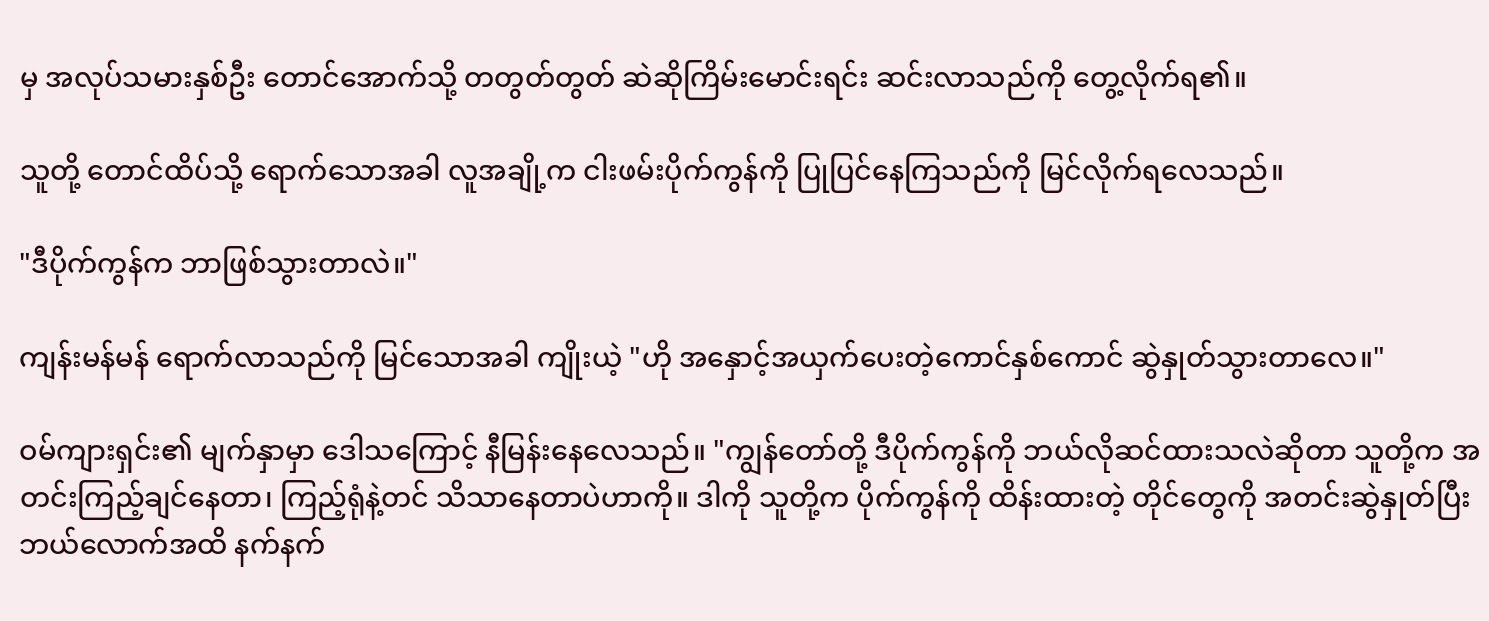မှ အလုပ်သမားနှစ်ဦး တောင်အောက်သို့ တတွတ်တွတ် ဆဲဆိုကြိမ်းမောင်းရင်း ဆင်းလာသည်ကို တွေ့လိုက်ရ၏။

သူတို့ တောင်ထိပ်သို့ ရောက်သောအခါ လူအချို့က ငါးဖမ်းပိုက်ကွန်ကို ပြုပြင်နေကြသည်ကို မြင်လိုက်ရလေသည်။

"ဒီပိုက်ကွန်က ဘာဖြစ်သွားတာလဲ။"

ကျန်းမန်မန် ရောက်လာသည်ကို မြင်သောအခါ ကျိုးယဲ့ "ဟို အနှောင့်အယှက်ပေးတဲ့ကောင်နှစ်ကောင် ဆွဲနှုတ်သွားတာလေ။"

ဝမ်ကျားရှင်း၏ မျက်နှာမှာ ဒေါသကြောင့် နီမြန်းနေလေသည်။ "ကျွန်တော်တို့ ဒီပိုက်ကွန်ကို ဘယ်လိုဆင်ထားသလဲဆိုတာ သူတို့က အတင်းကြည့်ချင်နေတာ၊ ကြည့်ရုံနဲ့တင် သိသာနေတာပဲဟာကို။ ဒါကို သူတို့က ပိုက်ကွန်ကို ထိန်းထားတဲ့ တိုင်တွေကို အတင်းဆွဲနှုတ်ပြီး ဘယ်လောက်အထိ နက်နက်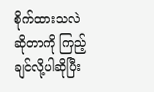စိုက်ထားသလဲဆိုတာကို ကြည့်ချင်လို့ပါဆိုပြီး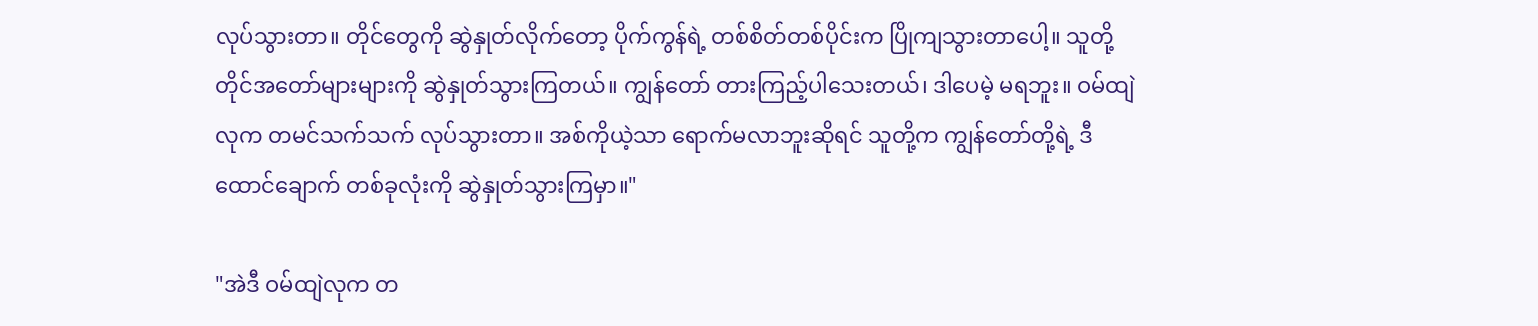လုပ်သွားတာ။ တိုင်တွေကို ဆွဲနှုတ်လိုက်တော့ ပိုက်ကွန်ရဲ့ တစ်စိတ်တစ်ပိုင်းက ပြိုကျသွားတာပေါ့။ သူတို့ တိုင်အတော်များများကို ဆွဲနှုတ်သွားကြတယ်။ ကျွန်တော် တားကြည့်ပါသေးတယ်၊ ဒါပေမဲ့ မရဘူး။ ဝမ်ထျဲလုက တမင်သက်သက် လုပ်သွားတာ။ အစ်ကိုယဲ့သာ ရောက်မလာဘူးဆိုရင် သူတို့က ကျွန်တော်တို့ရဲ့ ဒီထောင်ချောက် တစ်ခုလုံးကို ဆွဲနှုတ်သွားကြမှာ။"

"အဲဒီ ဝမ်ထျဲလုက တ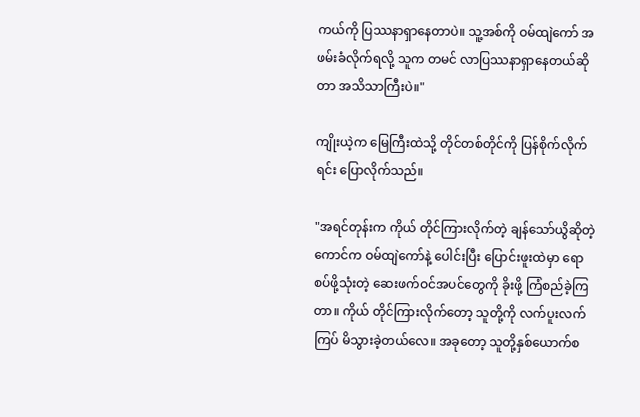ကယ်ကို ပြဿနာရှာနေတာပဲ။ သူ့အစ်ကို ဝမ်ထျဲကော် အဖမ်းခံလိုက်ရလို့ သူက တမင် လာပြဿနာရှာနေတယ်ဆိုတာ အသိသာကြီးပဲ။"

ကျိုးယဲ့က မြေကြီးထဲသို့ တိုင်တစ်တိုင်ကို ပြန်စိုက်လိုက်ရင်း ပြောလိုက်သည်။

"အရင်တုန်းက ကိုယ် တိုင်ကြားလိုက်တဲ့ ချန်သော်ယွိဆိုတဲ့ကောင်က ဝမ်ထျဲကော်နဲ့ ပေါင်းပြီး ပြောင်းဖူးထဲမှာ ရောစပ်ဖို့သုံးတဲ့ ဆေးဖက်ဝင်အပင်တွေကို ခိုးဖို့ ကြံစည်ခဲ့ကြတာ။ ကိုယ် တိုင်ကြားလိုက်တော့ သူတို့ကို လက်ပူးလက်ကြပ် မိသွားခဲ့တယ်လေ။ အခုတော့ သူတို့နှစ်ယောက်စ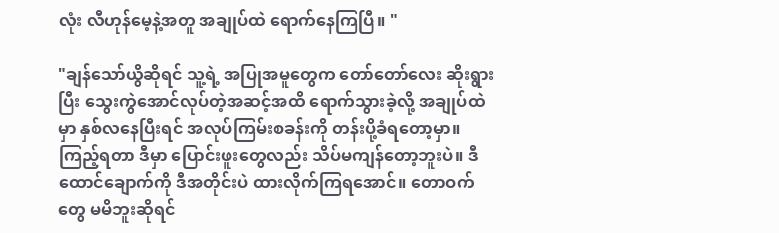လုံး လီဟုန်မေ့နဲ့အတူ အချုပ်ထဲ ရောက်နေကြပြီ။ "

"ချန်သော်ယွိဆိုရင် သူ့ရဲ့ အပြုအမူတွေက တော်တော်လေး ဆိုးရွားပြီး သွေးကွဲအောင်လုပ်တဲ့အဆင့်အထိ ရောက်သွားခဲ့လို့ အချုပ်ထဲမှာ နှစ်လနေပြီးရင် အလုပ်ကြမ်းစခန်းကို တန်းပို့ခံရတော့မှာ။ ကြည့်ရတာ ဒီမှာ ပြောင်းဖူးတွေလည်း သိပ်မကျန်တော့ဘူးပဲ။ ဒီထောင်ချောက်ကို ဒီအတိုင်းပဲ ထားလိုက်ကြရအောင်။ တောဝက်တွေ မမိဘူးဆိုရင်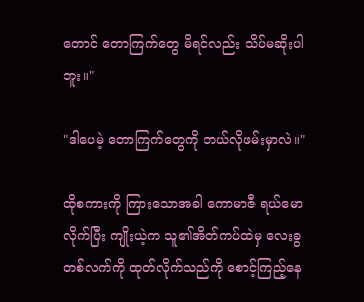တောင် တောကြက်တွေ မိရင်လည်း သိပ်မဆိုးပါဘူး။"

"ဒါပေမဲ့ တောကြက်တွေကို ဘယ်လိုဖမ်းမှာလဲ။"

ထိုစကားကို ကြားသောအခါ ကောမာဇီ ရယ်မောလိုက်ပြီး ကျိုးယဲ့က သူ၏အိတ်ကပ်ထဲမှ လေးခွတစ်လက်ကို ထုတ်လိုက်သည်ကို စောင့်ကြည့်နေ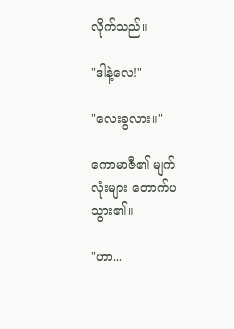လိုက်သည်။

"ဒါနဲ့လေ!"

"လေးခွလား။"

ကောမာဇီ၏ မျက်လုံးများ တောက်ပသွား၏။

"ဟာ...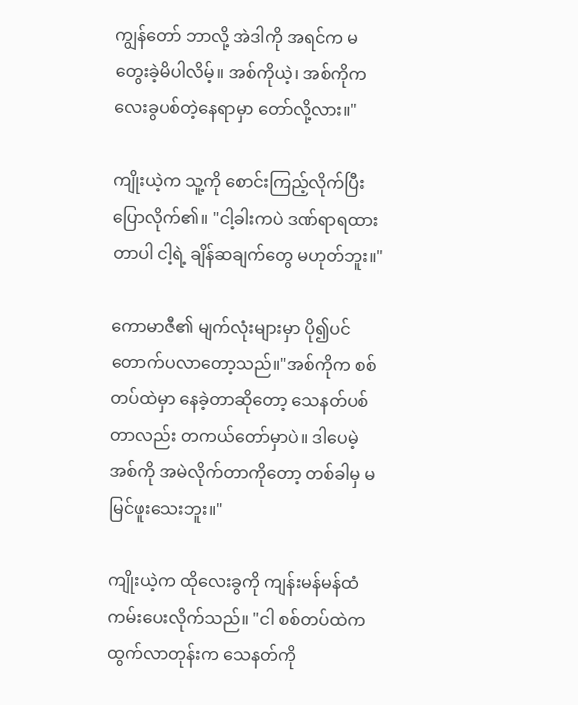ကျွန်တော် ဘာလို့ အဲဒါကို အရင်က မတွေးခဲ့မိပါလိမ့်။ အစ်ကိုယဲ့၊ အစ်ကိုက လေးခွပစ်တဲ့နေရာမှာ တော်လို့လား။"

ကျိုးယဲ့က သူ့ကို စောင်းကြည့်လိုက်ပြီး ပြောလိုက်၏။ "ငါ့ခါးကပဲ ဒဏ်ရာရထားတာပါ ငါ့ရဲ့ ချိန်ဆချက်တွေ မဟုတ်ဘူး။"

ကောမာဇီ၏ မျက်လုံးများမှာ ပို၍ပင် တောက်ပလာတော့သည်။"အစ်ကိုက စစ်တပ်ထဲမှာ နေခဲ့တာဆိုတော့ သေနတ်ပစ်တာလည်း တကယ်တော်မှာပဲ။ ဒါပေမဲ့ အစ်ကို အမဲလိုက်တာကိုတော့ တစ်ခါမှ မမြင်ဖူးသေးဘူး။"

ကျိုးယဲ့က ထိုလေးခွကို ကျန်းမန်မန်ထံ ကမ်းပေးလိုက်သည်။ "ငါ စစ်တပ်ထဲက ထွက်လာတုန်းက သေနတ်ကို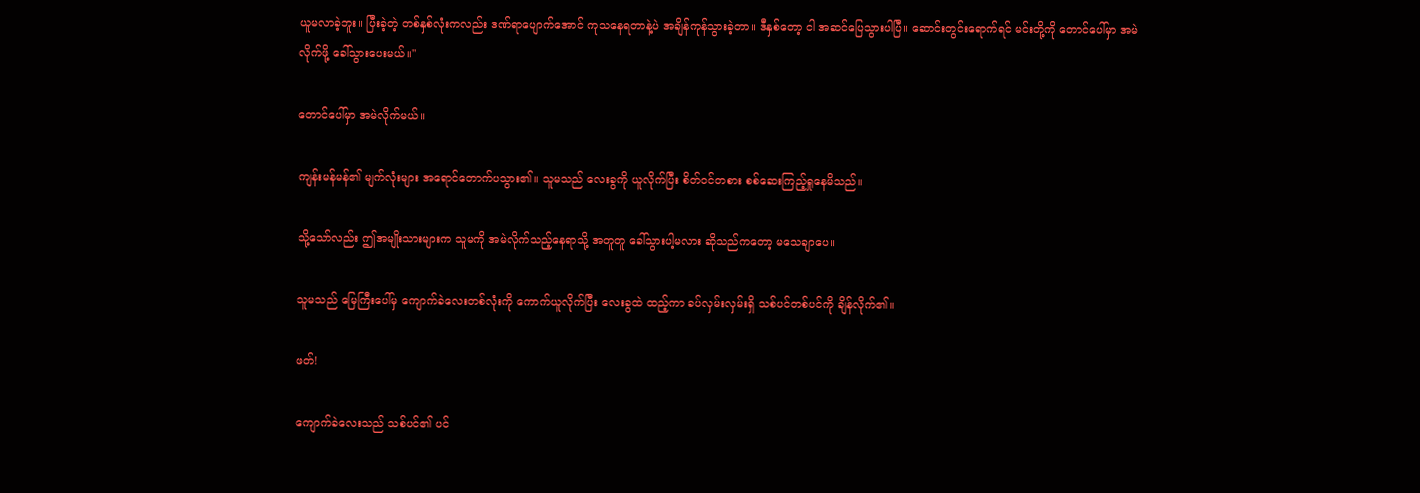ယူမလာခဲ့ဘူး။ ပြီးခဲ့တဲ့ တစ်နှစ်လုံးကလည်း ဒဏ်ရာပျောက်အောင် ကုသနေရတာနဲ့ပဲ အချိန်ကုန်သွားခဲ့တာ။ ဒီနှစ်တော့ ငါ အဆင်ပြေသွားပါပြီ။ ဆောင်းတွင်းရောက်ရင် မင်းတို့ကို တောင်ပေါ်မှာ အမဲလိုက်ဖို့ ခေါ်သွားပေးမယ်။"

တောင်ပေါ်မှာ အမဲလိုက်မယ်။

ကျန်းမန်မန်၏ မျက်လုံးများ အရောင်တောက်ပသွား၏။ သူမသည် လေးခွကို ယူလိုက်ပြီး စိတ်ဝင်တစား စစ်ဆေးကြည့်ရှုနေမိသည်။

သို့သော်လည်း ဤအမျိုးသားများက သူမကို အမဲလိုက်သည့်နေရာသို့ အတူတူ ခေါ်သွားပါ့မလား ဆိုသည်ကတော့ မသေချာပေ။

သူမသည် မြေကြီးပေါ်မှ ကျောက်ခဲလေးတစ်လုံးကို ကောက်ယူလိုက်ပြီး လေးခွထဲ ထည့်ကာ ခပ်လှမ်းလှမ်းရှိ သစ်ပင်တစ်ပင်ကို ချိန်လိုက်၏။

ဖတ်!

ကျောက်ခဲလေးသည် သစ်ပင်၏ ပင်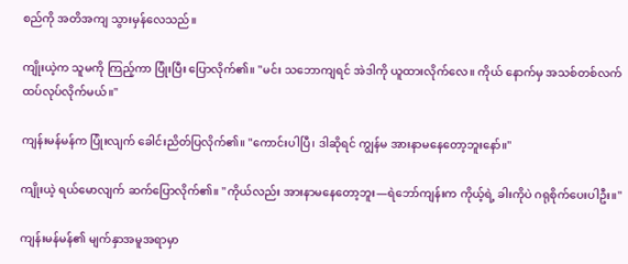စည်ကို အတိအကျ သွားမှန်လေသည်။

ကျိုးယဲ့က သူမကို ကြည့်ကာ ပြုံးပြီး ပြောလိုက်၏။ "မင်း သဘောကျရင် အဲဒါကို ယူထားလိုက်လေ။ ကိုယ် နောက်မှ အသစ်တစ်လက် ထပ်လုပ်လိုက်မယ်။"

ကျန်းမန်မန်က ပြုံးလျက် ခေါင်းညိတ်ပြလိုက်၏။ "ကောင်းပါပြီ၊ ဒါဆိုရင် ကျွန်မ အားနာမနေတော့ဘူးနော်။"

ကျိုးယဲ့ ရယ်မောလျက် ဆက်ပြောလိုက်၏။ "ကိုယ်လည်း အားနာမနေတော့ဘူး—ရဲဘော်ကျန်းက ကိုယ့်ရဲ့ ခါးကိုပဲ ဂရုစိုက်ပေးပါဦး။"

ကျန်းမန်မန်၏ မျက်နှာအမူအရာမှာ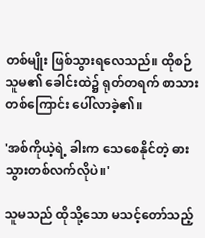တစ်မျိုး ဖြစ်သွားရလေသည်။ ထိုစဉ် သူမ၏ ခေါင်းထဲ၌ ရုတ်တရက် စာသားတစ်ကြောင်း ပေါ်လာခဲ့၏။

'အစ်ကိုယဲ့ရဲ့ ခါးက သေစေနိုင်တဲ့ ဓားသွားတစ်လက်လိုပဲ။'

သူမသည် ထိုသို့သော မသင့်တော်သည့်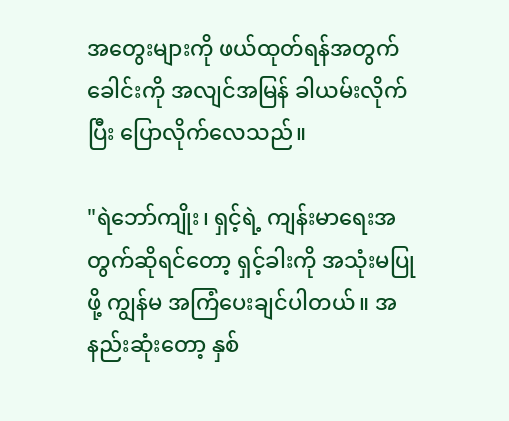အတွေးများကို ဖယ်ထုတ်ရန်အတွက် ခေါင်းကို အလျင်အမြန် ခါယမ်းလိုက်ပြီး ပြောလိုက်လေသည်။

"ရဲဘော်ကျိုး၊ ရှင့်ရဲ့ ကျန်းမာရေးအတွက်ဆိုရင်တော့ ရှင့်ခါးကို အသုံးမပြုဖို့ ကျွန်မ အကြံပေးချင်ပါတယ်။ အနည်းဆုံးတော့ နှစ်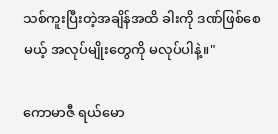သစ်ကူးပြီးတဲ့အချိန်အထိ ခါးကို ဒဏ်ဖြစ်စေမယ့် အလုပ်မျိုးတွေကို မလုပ်ပါနဲ့။"

ကောမာဇီ ရယ်မော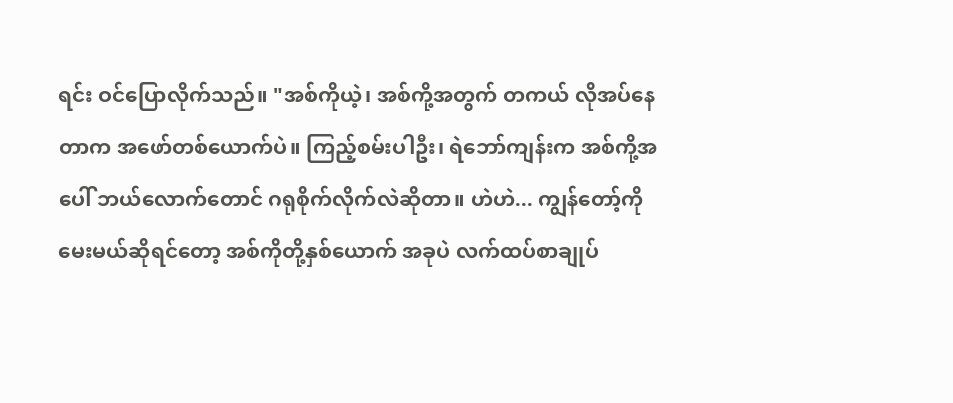ရင်း ဝင်ပြောလိုက်သည်။ "အစ်ကိုယဲ့၊ အစ်ကို့အတွက် တကယ် လိုအပ်နေတာက အဖော်တစ်ယောက်ပဲ။ ကြည့်စမ်းပါဦး၊ ရဲဘော်ကျန်းက အစ်ကို့အပေါ် ဘယ်လောက်တောင် ဂရုစိုက်လိုက်လဲဆိုတာ။ ဟဲဟဲ... ကျွန်တော့်ကို မေးမယ်ဆိုရင်တော့ အစ်ကိုတို့နှစ်ယောက် အခုပဲ လက်ထပ်စာချုပ်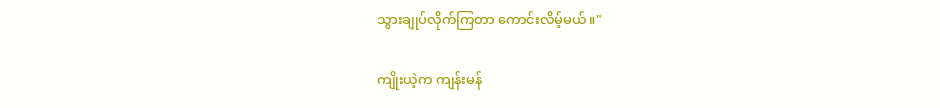သွားချုပ်လိုက်ကြတာ ကောင်းလိမ့်မယ်။"

ကျိုးယဲ့က ကျန်းမန်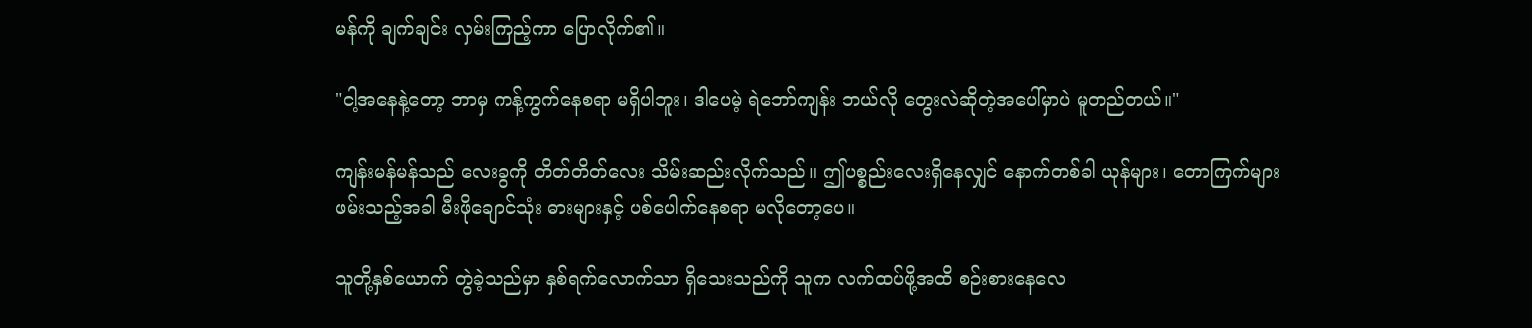မန်ကို ချက်ချင်း လှမ်းကြည့်ကာ ပြောလိုက်၏။

"ငါ့အနေနဲ့တော့ ဘာမှ ကန့်ကွက်နေစရာ မရှိပါဘူး၊ ဒါပေမဲ့ ရဲဘော်ကျန်း ဘယ်လို တွေးလဲဆိုတဲ့အပေါ်မှာပဲ မူတည်တယ်။"

ကျန်းမန်မန်သည် လေးခွကို တိတ်တိတ်လေး သိမ်းဆည်းလိုက်သည်။ ဤပစ္စည်းလေးရှိနေလျှင် နောက်တစ်ခါ ယုန်များ၊ တောကြက်များ ဖမ်းသည့်အခါ မီးဖိုချောင်သုံး ဓားများနှင့် ပစ်ပေါက်နေစရာ မလိုတော့ပေ။

သူတို့နှစ်ယောက် တွဲခဲ့သည်မှာ နှစ်ရက်လောက်သာ ရှိသေးသည်ကို သူက လက်ထပ်ဖို့အထိ စဉ်းစားနေလေ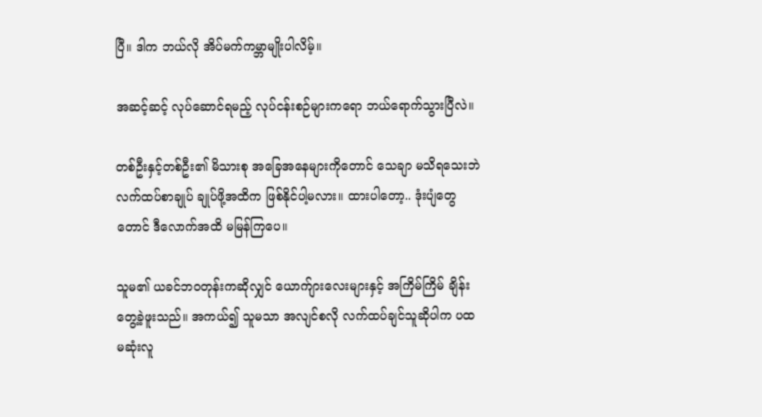ပြီ။ ဒါက ဘယ်လို အိပ်မက်ကမ္ဘာမျိုးပါလိမ့်။

အဆင့်ဆင့် လုပ်ဆောင်ရမည့် လုပ်ငန်းစဉ်များကရော ဘယ်ရောက်သွားပြီလဲ။

တစ်ဦးနှင့်တစ်ဦး၏ မိသားစု အခြေအနေများကိုတောင် သေချာ မသိရသေးဘဲ လက်ထပ်စာချုပ် ချုပ်ဖို့အထိက ဖြစ်နိုင်ပါ့မလား။ ထားပါတော့.. ဒုံးပျံတွေတောင် ဒီလောက်အထိ မမြန်ကြပေ။

သူမ၏ ယခင်ဘဝတုန်းကဆိုလျှင် ယောက်ျားလေးများနှင့် အကြိမ်ကြိမ် ချိန်းတွေ့ခဲ့ဖူးသည်။ အကယ်၍ သူမသာ အလျင်စလို လက်ထပ်ချင်သူဆိုပါက ပထမဆုံးလူ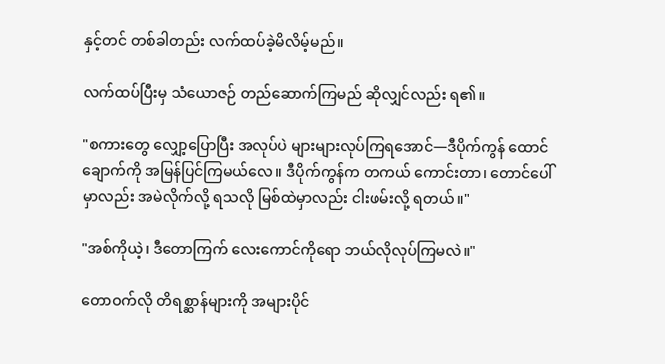နှင့်တင် တစ်ခါတည်း လက်ထပ်ခဲ့မိလိမ့်မည်။

လက်ထပ်ပြီးမှ သံယောဇဉ် တည်ဆောက်ကြမည် ဆိုလျှင်လည်း ရ၏။

"စကားတွေ လျှော့ပြောပြီး အလုပ်ပဲ များများလုပ်ကြရအောင်—ဒီပိုက်ကွန် ထောင်ချောက်ကို အမြန်ပြင်ကြမယ်လေ။ ဒီပိုက်ကွန်က တကယ် ကောင်းတာ၊ တောင်ပေါ်မှာလည်း အမဲလိုက်လို့ ရသလို မြစ်ထဲမှာလည်း ငါးဖမ်းလို့ ရတယ်။"

"အစ်ကိုယဲ့၊ ဒီတောကြက် လေးကောင်ကိုရော ဘယ်လိုလုပ်ကြမလဲ။"

တောဝက်လို တိရစ္ဆာန်များကို အများပိုင်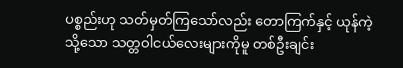ပစ္စည်းဟု သတ်မှတ်ကြသော်လည်း တောကြက်နှင့် ယုန်ကဲ့သို့သော သတ္တဝါငယ်လေးများကိုမူ တစ်ဦးချင်း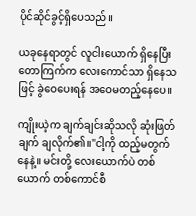ပိုင်ဆိုင်ခွင့်ရှိပေသည်။

ယခုနေရာတွင် လူငါးယောက် ရှိနေပြီး တောကြက်က လေးကောင်သာ ရှိနေသဖြင့် ခွဲဝေပေးရန် အဝေမတည့်နေပေ။

ကျိုးယဲ့က ချက်ချင်းဆိုသလို ဆုံးဖြတ်ချက် ချလိုက်၏။"ငါ့ကို ထည့်မတွက်နေနဲ့။ မင်းတို့ လေးယောက်ပဲ တစ်ယောက် တစ်ကောင်စီ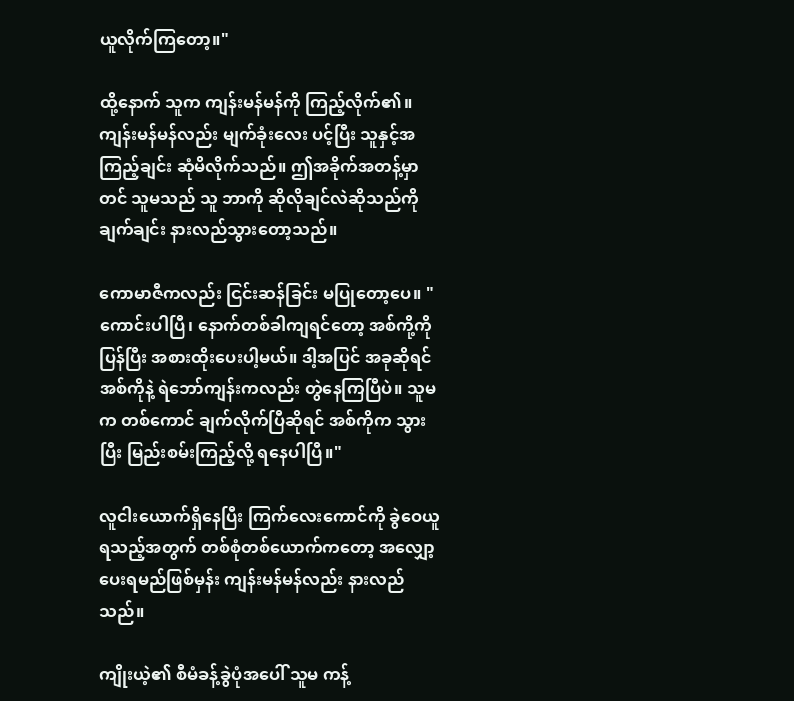ယူလိုက်ကြတော့။"

ထို့နောက် သူက ကျန်းမန်မန်ကို ကြည့်လိုက်၏။ ကျန်းမန်မန်လည်း မျက်ခုံးလေး ပင့်ပြီး သူနှင့်အကြည့်ချင်း ဆုံမိလိုက်သည်။ ဤအခိုက်အတန့်မှာတင် သူမသည် သူ ဘာကို ဆိုလိုချင်လဲဆိုသည်ကို ချက်ချင်း နားလည်သွားတော့သည်။

ကောမာဇီကလည်း ငြင်းဆန်ခြင်း မပြုတော့ပေ။ "ကောင်းပါပြီ၊ နောက်တစ်ခါကျရင်တော့ အစ်ကို့ကို ပြန်ပြီး အစားထိုးပေးပါ့မယ်။ ဒါ့အပြင် အခုဆိုရင် အစ်ကိုနဲ့ ရဲဘော်ကျန်းကလည်း တွဲနေကြပြီပဲ။ သူမက တစ်ကောင် ချက်လိုက်ပြီဆိုရင် အစ်ကိုက သွားပြီး မြည်းစမ်းကြည့်လို့ ရနေပါပြီ။"

လူငါးယောက်ရှိနေပြီး ကြက်လေးကောင်ကို ခွဲဝေယူရသည့်အတွက် တစ်စုံတစ်ယောက်ကတော့ အလျှော့ ပေးရမည်ဖြစ်မှန်း ကျန်းမန်မန်လည်း နားလည်သည်။

ကျိုးယဲ့၏ စီမံခန့်ခွဲပုံအပေါ် သူမ ကန့်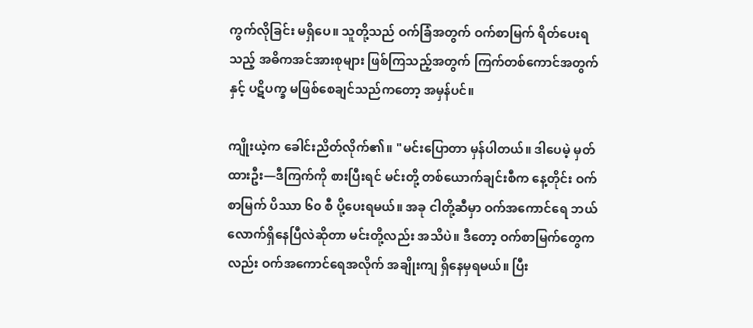ကွက်လိုခြင်း မရှိပေ။ သူတို့သည် ဝက်ခြံအတွက် ဝက်စာမြက် ရိတ်ပေးရသည့် အဓိကအင်အားစုများ ဖြစ်ကြသည့်အတွက် ကြက်တစ်ကောင်အတွက်နှင့် ပဋိပက္ခ မဖြစ်စေချင်သည်ကတော့ အမှန်ပင်။

ကျိုးယဲ့က ခေါင်းညိတ်လိုက်၏။ "မင်းပြောတာ မှန်ပါတယ်။ ဒါပေမဲ့ မှတ်ထားဦး—ဒီကြက်ကို စားပြီးရင် မင်းတို့ တစ်ယောက်ချင်းစီက နေ့တိုင်း ဝက်စာမြက် ပိဿာ ၆၀ စီ ပို့ပေးရမယ်။ အခု ငါတို့ဆီမှာ ဝက်အကောင်ရေ ဘယ်လောက်ရှိနေပြီလဲဆိုတာ မင်းတို့လည်း အသိပဲ။ ဒီတော့ ဝက်စာမြက်တွေကလည်း ဝက်အကောင်ရေအလိုက် အချိုးကျ ရှိနေမှရမယ်။ ပြီး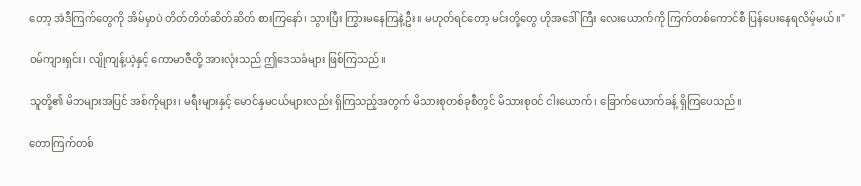တော့ အဲဒီကြက်တွေကို အိမ်မှာပဲ တိတ်တိတ်ဆိတ်ဆိတ် စားကြနော်၊ သွားပြီး ကြွားမနေကြနဲ့ဦး။ မဟုတ်ရင်တော့ မင်းတို့တွေ ဟိုအဒေါ်ကြီး လေးယောက်ကို ကြက်တစ်ကောင်စီ ပြန်ပေးနေရလိမ့်မယ်။"

ဝမ်ကျားရှင်း၊ လျိုကျန့်ယဲ့နှင့် ကောမာဇီတို့ အားလုံးသည် ဤဒေသခံများ ဖြစ်ကြသည်။

သူတို့၏ မိဘများအပြင် အစ်ကိုများ၊ မရီးများနှင့် မောင်နှမငယ်များလည်း ရှိကြသည့်အတွက် မိသားစုတစ်ခုစီတွင် မိသားစုဝင် ငါးယောက်၊ ခြောက်ယောက်ခန့် ရှိကြပေသည်။

တောကြက်တစ်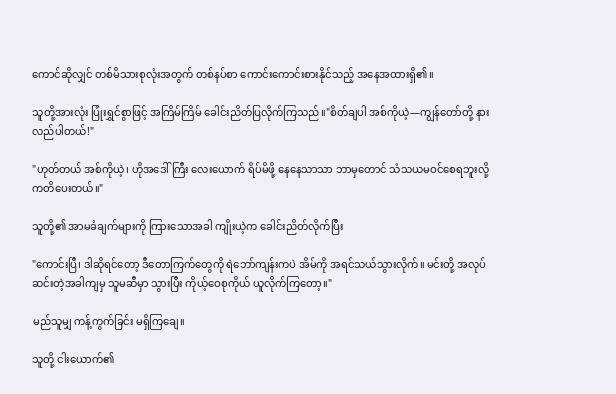ကောင်ဆိုလျှင် တစ်မိသားစုလုံးအတွက် တစ်နပ်စာ ကောင်းကောင်းစားနိုင်သည့် အနေအထားရှိ၏။

သူတို့အားလုံး ပြုံးရွှင်စွာဖြင့် အကြိမ်ကြိမ် ခေါင်းညိတ်ပြလိုက်ကြသည်။"စိတ်ချပါ အစ်ကိုယဲ့—ကျွန်တော်တို့ နားလည်ပါတယ်!"

"ဟုတ်တယ် အစ်ကိုယဲ့၊ ဟိုအဒေါ်ကြီး လေးယောက် ရိပ်မိဖို့ နေနေသာသာ ဘာမှတောင် သံသယမဝင်စေရဘူးလို့ ကတိပေးတယ်။"

သူတို့၏ အာမခံချက်များကို ကြားသောအခါ ကျိုးယဲ့က ခေါင်းညိတ်လိုက်ပြီး

"ကောင်းပြီ၊ ဒါဆိုရင်တော့ ဒီတောကြက်တွေကို ရဲဘော်ကျန်းကပဲ အိမ်ကို အရင်သယ်သွားလိုက်။ မင်းတို့ အလုပ်ဆင်းတဲ့အခါကျမှ သူမဆီမှာ သွားပြီး ကိုယ့်ဝေစုကိုယ် ယူလိုက်ကြတော့။"

မည်သူမျှ ကန့်ကွက်ခြင်း မရှိကြချေ။

သူတို့ ငါးယောက်၏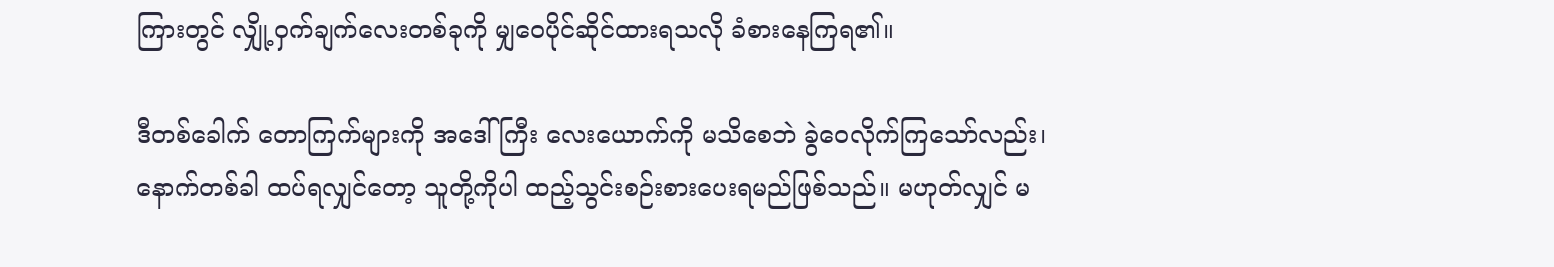ကြားတွင် လျှို့ဝှက်ချက်လေးတစ်ခုကို မျှဝေပိုင်ဆိုင်ထားရသလို ခံစားနေကြရ၏။

ဒီတစ်ခေါက် တောကြက်များကို အဒေါ်ကြီး လေးယောက်ကို မသိစေဘဲ ခွဲဝေလိုက်ကြသော်လည်း၊ နောက်တစ်ခါ ထပ်ရလျှင်တော့ သူတို့ကိုပါ ထည့်သွင်းစဉ်းစားပေးရမည်ဖြစ်သည်။ မဟုတ်လျှင် မ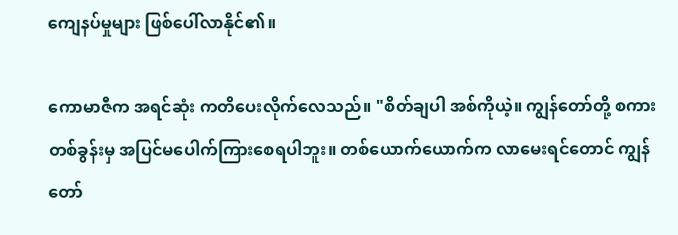ကျေနပ်မှုများ ဖြစ်ပေါ်လာနိုင်၏။

ကောမာဇီက အရင်ဆုံး ကတိပေးလိုက်လေသည်။ "စိတ်ချပါ အစ်ကိုယဲ့။ ကျွန်တော်တို့ စကားတစ်ခွန်းမှ အပြင်မပေါက်ကြားစေရပါဘူး။ တစ်ယောက်ယောက်က လာမေးရင်တောင် ကျွန်တော်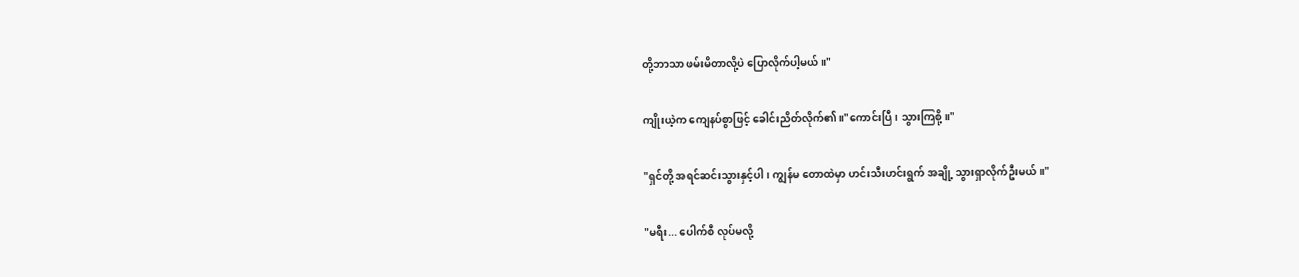တို့ဘာသာ ဖမ်းမိတာလို့ပဲ ပြောလိုက်ပါ့မယ်။"

ကျိုးယဲ့က ကျေနပ်စွာဖြင့် ခေါင်းညိတ်လိုက်၏။"ကောင်းပြီ၊ သွားကြစို့။"

"ရှင်တို့ အရင်ဆင်းသွားနှင့်ပါ၊ ကျွန်မ တောထဲမှာ ဟင်းသီးဟင်းရွက် အချို့ သွားရှာလိုက်ဦးမယ်။"

"မရီး... ပေါက်စီ လုပ်မလို့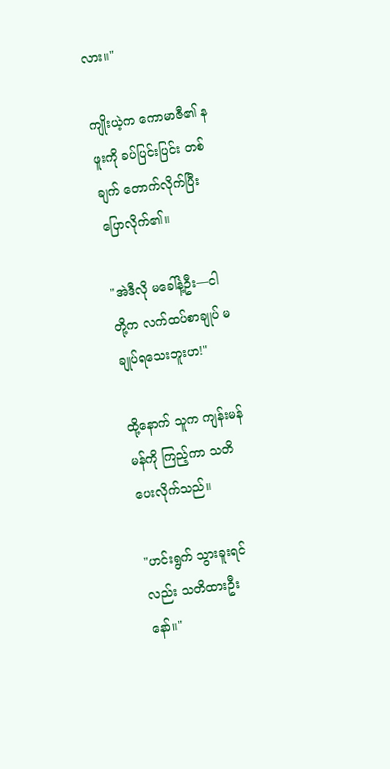လား။"

ကျိုးယဲ့က ကောမာဇီ၏ နဖူးကို ခပ်ပြင်းပြင်း တစ်ချက် တောက်လိုက်ပြီး ပြောလိုက်၏။

"အဲဒီလို မခေါ်နဲ့ဦး—ငါတို့က လက်ထပ်စာချုပ် မချုပ်ရသေးဘူးဟ!"

ထို့နောက် သူက ကျန်းမန်မန်ကို ကြည့်ကာ သတိပေးလိုက်သည်။

"ဟင်းရွက် သွားခူးရင်လည်း သတိထားဦးနော်။"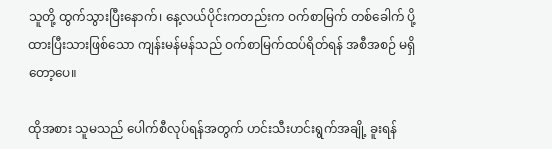သူတို့ ထွက်သွားပြီးနောက်၊ နေ့လယ်ပိုင်းကတည်းက ဝက်စာမြက် တစ်ခေါက် ပို့ထားပြီးသားဖြစ်သော ကျန်းမန်မန်သည် ဝက်စာမြက်ထပ်ရိတ်ရန် အစီအစဉ် မရှိတော့ပေ။

ထိုအစား သူမသည် ပေါက်စီလုပ်ရန်အတွက် ဟင်းသီးဟင်းရွက်အချို့ ခူးရန်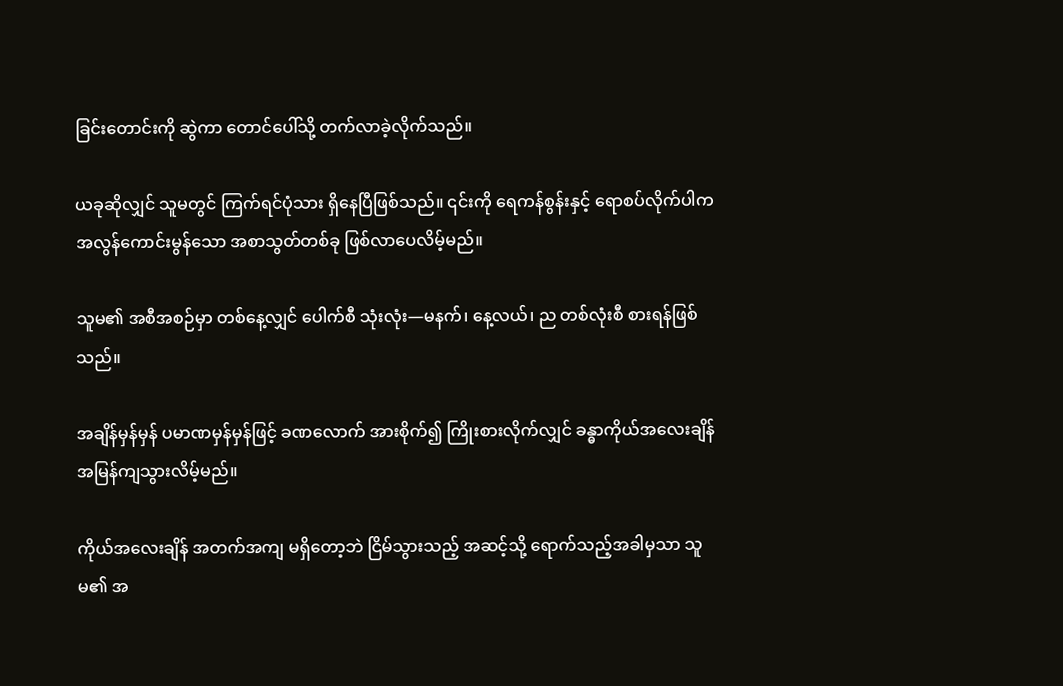ခြင်းတောင်းကို ဆွဲကာ တောင်ပေါ်သို့ တက်လာခဲ့လိုက်သည်။

ယခုဆိုလျှင် သူမတွင် ကြက်ရင်ပုံသား ရှိနေပြီဖြစ်သည်။ ၎င်းကို ရေကန်စွန်းနှင့် ရောစပ်လိုက်ပါက အလွန်ကောင်းမွန်သော အစာသွတ်တစ်ခု ဖြစ်လာပေလိမ့်မည်။

သူမ၏ အစီအစဉ်မှာ တစ်နေ့လျှင် ပေါက်စီ သုံးလုံး—မနက်၊ နေ့လယ်၊ ည တစ်လုံးစီ စားရန်ဖြစ်သည်။

အချိန်မှန်မှန် ပမာဏမှန်မှန်ဖြင့် ခဏလောက် အားစိုက်၍ ကြိုးစားလိုက်လျှင် ခန္ဓာကိုယ်အလေးချိန် အမြန်ကျသွားလိမ့်မည်။

ကိုယ်အလေးချိန် အတက်အကျ မရှိတော့ဘဲ ငြိမ်သွားသည့် အဆင့်သို့ ရောက်သည့်အခါမှသာ သူမ၏ အ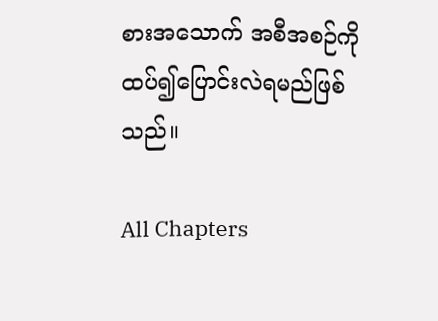စားအသောက် အစီအစဉ်ကို ထပ်၍ပြောင်းလဲရမည်ဖြစ်သည်။

All Chapters